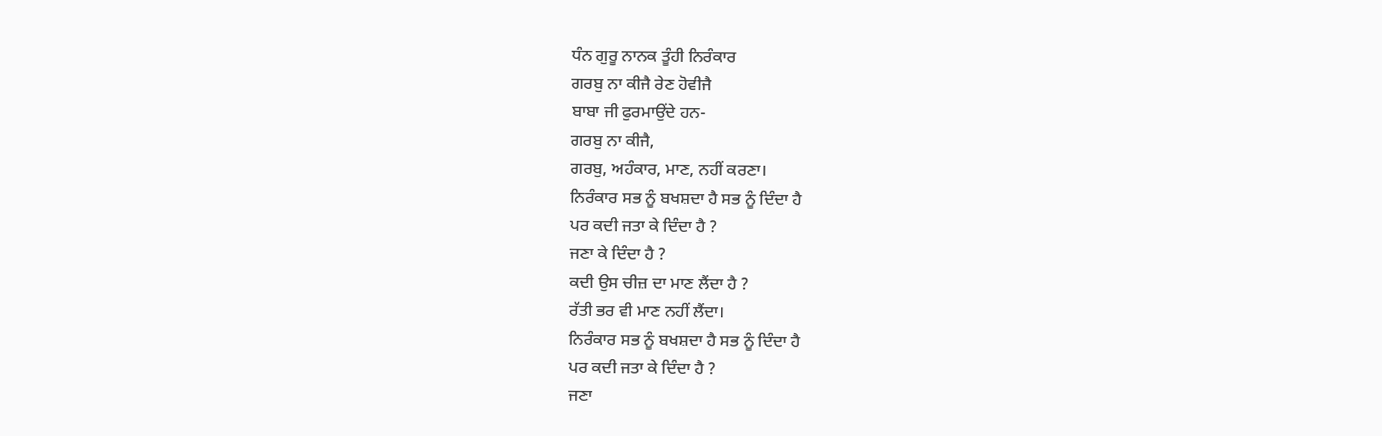ਧੰਨ ਗੁਰੂ ਨਾਨਕ ਤੂੰਹੀ ਨਿਰੰਕਾਰ
ਗਰਬੁ ਨਾ ਕੀਜੈ ਰੇਣ ਹੋਵੀਜੈ
ਬਾਬਾ ਜੀ ਫੁਰਮਾਉਂਦੇ ਹਨ-
ਗਰਬੁ ਨਾ ਕੀਜੈ,
ਗਰਬੁ, ਅਹੰਕਾਰ, ਮਾਣ, ਨਹੀਂ ਕਰਣਾ।
ਨਿਰੰਕਾਰ ਸਭ ਨੂੰ ਬਖਸ਼ਦਾ ਹੈ ਸਭ ਨੂੰ ਦਿੰਦਾ ਹੈ
ਪਰ ਕਦੀ ਜਤਾ ਕੇ ਦਿੰਦਾ ਹੈ ?
ਜਣਾ ਕੇ ਦਿੰਦਾ ਹੈ ?
ਕਦੀ ਉਸ ਚੀਜ਼ ਦਾ ਮਾਣ ਲੈਂਦਾ ਹੈ ?
ਰੱਤੀ ਭਰ ਵੀ ਮਾਣ ਨਹੀਂ ਲੈਂਦਾ।
ਨਿਰੰਕਾਰ ਸਭ ਨੂੰ ਬਖਸ਼ਦਾ ਹੈ ਸਭ ਨੂੰ ਦਿੰਦਾ ਹੈ
ਪਰ ਕਦੀ ਜਤਾ ਕੇ ਦਿੰਦਾ ਹੈ ?
ਜਣਾ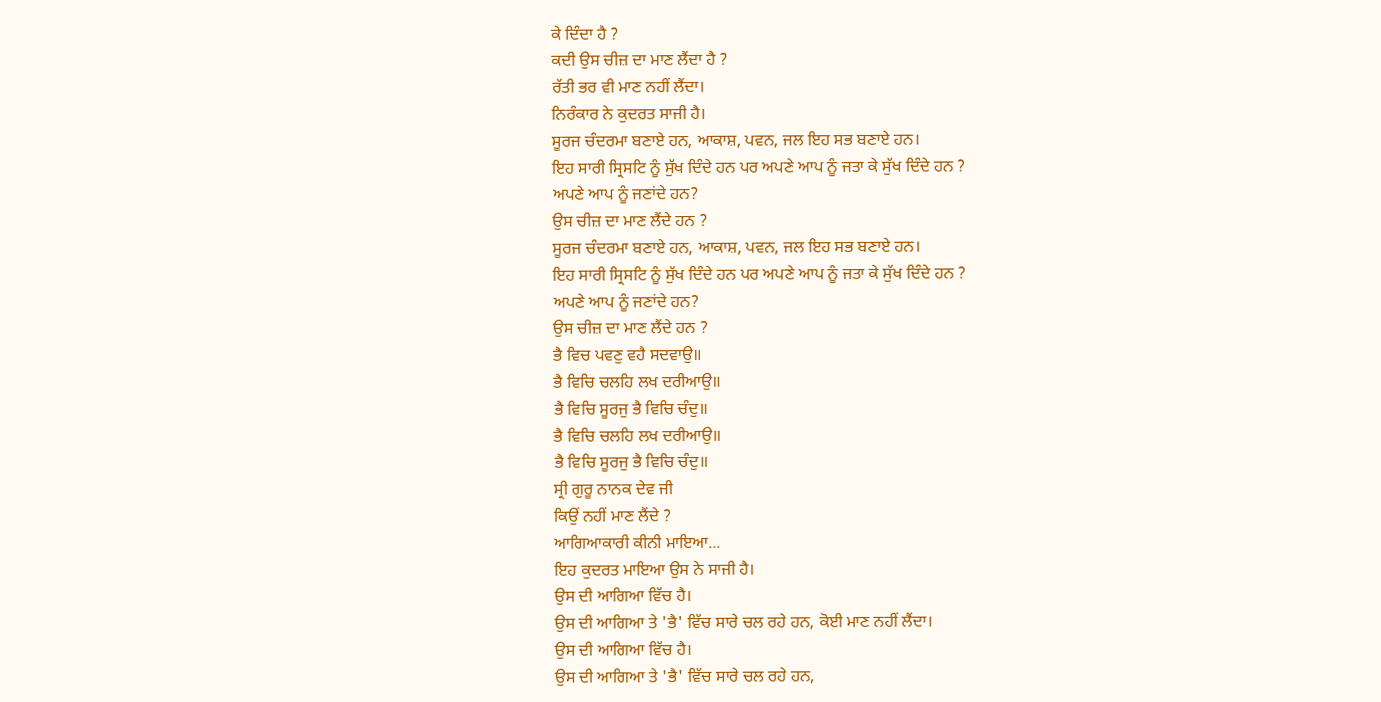ਕੇ ਦਿੰਦਾ ਹੈ ?
ਕਦੀ ਉਸ ਚੀਜ਼ ਦਾ ਮਾਣ ਲੈਂਦਾ ਹੈ ?
ਰੱਤੀ ਭਰ ਵੀ ਮਾਣ ਨਹੀਂ ਲੈਂਦਾ।
ਨਿਰੰਕਾਰ ਨੇ ਕੁਦਰਤ ਸਾਜੀ ਹੈ।
ਸੂਰਜ ਚੰਦਰਮਾ ਬਣਾਏ ਹਨ, ਆਕਾਸ਼, ਪਵਨ, ਜਲ ਇਹ ਸਭ ਬਣਾਏ ਹਨ।
ਇਹ ਸਾਰੀ ਸ੍ਰਿਸਟਿ ਨੂੰ ਸੁੱਖ ਦਿੰਦੇ ਹਨ ਪਰ ਅਪਣੇ ਆਪ ਨੂੰ ਜਤਾ ਕੇ ਸੁੱਖ ਦਿੰਦੇ ਹਨ ?
ਅਪਣੇ ਆਪ ਨੂੰ ਜਣਾਂਦੇ ਹਨ?
ਉਸ ਚੀਜ਼ ਦਾ ਮਾਣ ਲੈਂਦੇ ਹਨ ?
ਸੂਰਜ ਚੰਦਰਮਾ ਬਣਾਏ ਹਨ, ਆਕਾਸ਼, ਪਵਨ, ਜਲ ਇਹ ਸਭ ਬਣਾਏ ਹਨ।
ਇਹ ਸਾਰੀ ਸ੍ਰਿਸਟਿ ਨੂੰ ਸੁੱਖ ਦਿੰਦੇ ਹਨ ਪਰ ਅਪਣੇ ਆਪ ਨੂੰ ਜਤਾ ਕੇ ਸੁੱਖ ਦਿੰਦੇ ਹਨ ?
ਅਪਣੇ ਆਪ ਨੂੰ ਜਣਾਂਦੇ ਹਨ?
ਉਸ ਚੀਜ਼ ਦਾ ਮਾਣ ਲੈਂਦੇ ਹਨ ?
ਭੈ ਵਿਚ ਪਵਣੁ ਵਹੈ ਸਦਵਾਉ॥
ਭੈ ਵਿਚਿ ਚਲਹਿ ਲਖ ਦਰੀਆਉ॥
ਭੈ ਵਿਚਿ ਸੂਰਜੁ ਭੈ ਵਿਚਿ ਚੰਦੁ॥
ਭੈ ਵਿਚਿ ਚਲਹਿ ਲਖ ਦਰੀਆਉ॥
ਭੈ ਵਿਚਿ ਸੂਰਜੁ ਭੈ ਵਿਚਿ ਚੰਦੁ॥
ਸ੍ਰੀ ਗੁਰੂ ਨਾਨਕ ਦੇਵ ਜੀ
ਕਿਉਂ ਨਹੀਂ ਮਾਣ ਲੈਂਦੇ ?
ਆਗਿਆਕਾਰੀ ਕੀਨੀ ਮਾਇਆ...
ਇਹ ਕੁਦਰਤ ਮਾਇਆ ਉਸ ਨੇ ਸਾਜੀ ਹੈ।
ਉਸ ਦੀ ਆਗਿਆ ਵਿੱਚ ਹੈ।
ਉਸ ਦੀ ਆਗਿਆ ਤੇ 'ਭੈ' ਵਿੱਚ ਸਾਰੇ ਚਲ ਰਹੇ ਹਨ, ਕੋਈ ਮਾਣ ਨਹੀਂ ਲੈਂਦਾ।
ਉਸ ਦੀ ਆਗਿਆ ਵਿੱਚ ਹੈ।
ਉਸ ਦੀ ਆਗਿਆ ਤੇ 'ਭੈ' ਵਿੱਚ ਸਾਰੇ ਚਲ ਰਹੇ ਹਨ,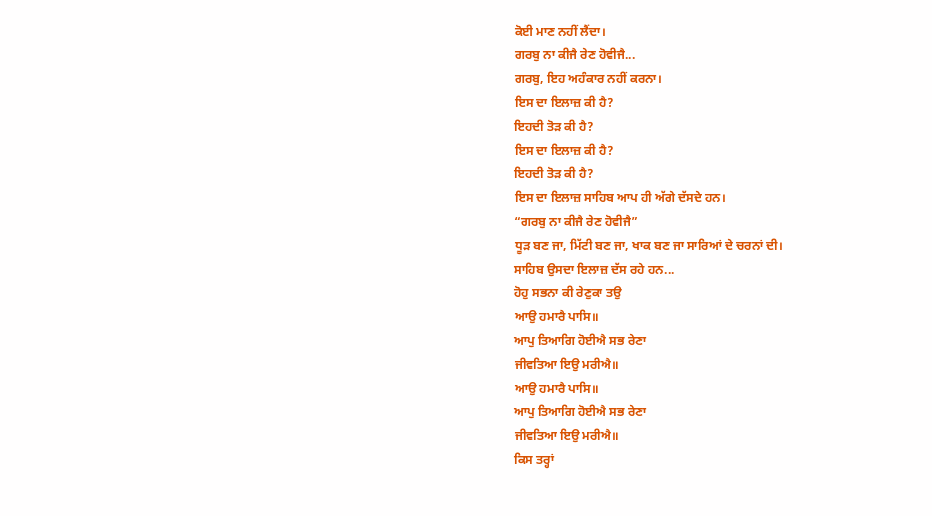ਕੋਈ ਮਾਣ ਨਹੀਂ ਲੈਂਦਾ।
ਗਰਬੁ ਨਾ ਕੀਜੈ ਰੇਣ ਹੋਵੀਜੈ...
ਗਰਬੁ, ਇਹ ਅਹੰਕਾਰ ਨਹੀਂ ਕਰਨਾ।
ਇਸ ਦਾ ਇਲਾਜ਼ ਕੀ ਹੈ?
ਇਹਦੀ ਤੋੜ ਕੀ ਹੈ?
ਇਸ ਦਾ ਇਲਾਜ਼ ਕੀ ਹੈ?
ਇਹਦੀ ਤੋੜ ਕੀ ਹੈ?
ਇਸ ਦਾ ਇਲਾਜ਼ ਸਾਹਿਬ ਆਪ ਹੀ ਅੱਗੇ ਦੱਸਦੇ ਹਨ।
“ਗਰਬੁ ਨਾ ਕੀਜੈ ਰੇਣ ਹੋਵੀਜੈ”
ਧੂੜ ਬਣ ਜਾ, ਮਿੱਟੀ ਬਣ ਜਾ, ਖਾਕ ਬਣ ਜਾ ਸਾਰਿਆਂ ਦੇ ਚਰਨਾਂ ਦੀ।
ਸਾਹਿਬ ਉਸਦਾ ਇਲਾਜ਼ ਦੱਸ ਰਹੇ ਹਨ...
ਹੋਹੁ ਸਭਨਾ ਕੀ ਰੇਣੁਕਾ ਤਉ
ਆਉ ਹਮਾਰੈ ਪਾਸਿ॥
ਆਪੁ ਤਿਆਗਿ ਹੋਈਐ ਸਭ ਰੇਣਾ
ਜੀਵਤਿਆ ਇਉ ਮਰੀਐ॥
ਆਉ ਹਮਾਰੈ ਪਾਸਿ॥
ਆਪੁ ਤਿਆਗਿ ਹੋਈਐ ਸਭ ਰੇਣਾ
ਜੀਵਤਿਆ ਇਉ ਮਰੀਐ॥
ਕਿਸ ਤਰ੍ਹਾਂ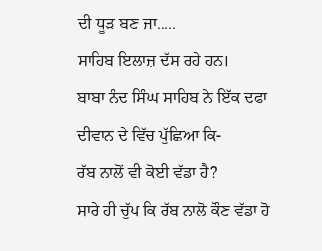ਦੀ ਧੂੜ ਬਣ ਜਾ.....
ਸਾਹਿਬ ਇਲਾਜ਼ ਦੱਸ ਰਹੇ ਹਨ।
ਬਾਬਾ ਨੰਦ ਸਿੰਘ ਸਾਹਿਬ ਨੇ ਇੱਕ ਦਫਾ ਦੀਵਾਨ ਦੇ ਵਿੱਚ ਪੁੱਛਿਆ ਕਿ-
ਰੱਬ ਨਾਲੋਂ ਵੀ ਕੋਈ ਵੱਡਾ ਹੈ?
ਸਾਰੇ ਹੀ ਚੁੱਪ ਕਿ ਰੱਬ ਨਾਲੋ ਕੌਣ ਵੱਡਾ ਹੋ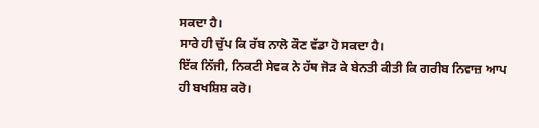ਸਕਦਾ ਹੈ।
ਸਾਰੇ ਹੀ ਚੁੱਪ ਕਿ ਰੱਬ ਨਾਲੋ ਕੌਣ ਵੱਡਾ ਹੋ ਸਕਦਾ ਹੈ।
ਇੱਕ ਨਿੱਜੀ, ਨਿਕਟੀ ਸੇਵਕ ਨੇ ਹੱਥ ਜੋੜ ਕੇ ਬੇਨਤੀ ਕੀਤੀ ਕਿ ਗਰੀਬ ਨਿਵਾਜ਼ ਆਪ ਹੀ ਬਖਸ਼ਿਸ਼ ਕਰੋ।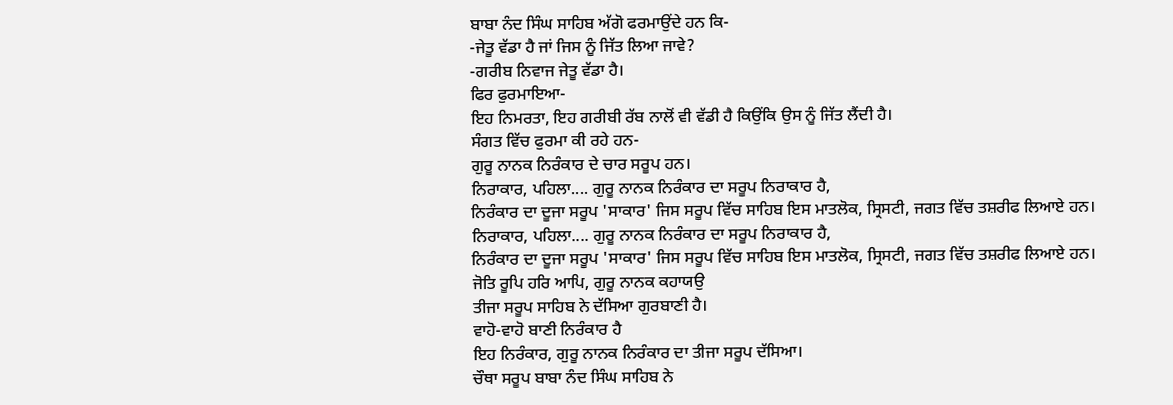ਬਾਬਾ ਨੰਦ ਸਿੰਘ ਸਾਹਿਬ ਅੱਗੋ ਫਰਮਾਉਂਦੇ ਹਨ ਕਿ-
-ਜੇਤੂ ਵੱਡਾ ਹੈ ਜਾਂ ਜਿਸ ਨੂੰ ਜਿੱਤ ਲਿਆ ਜਾਵੇ?
-ਗਰੀਬ ਨਿਵਾਜ ਜੇਤੂ ਵੱਡਾ ਹੈ।
ਫਿਰ ਫੁਰਮਾਇਆ-
ਇਹ ਨਿਮਰਤਾ, ਇਹ ਗਰੀਬੀ ਰੱਬ ਨਾਲੋਂ ਵੀ ਵੱਡੀ ਹੈ ਕਿਉਂਕਿ ਉਸ ਨੂੰ ਜਿੱਤ ਲੈਂਦੀ ਹੈ।
ਸੰਗਤ ਵਿੱਚ ਫੁਰਮਾ ਕੀ ਰਹੇ ਹਨ-
ਗੁਰੂ ਨਾਨਕ ਨਿਰੰਕਾਰ ਦੇ ਚਾਰ ਸਰੂਪ ਹਨ।
ਨਿਰਾਕਾਰ, ਪਹਿਲਾ.... ਗੁਰੂ ਨਾਨਕ ਨਿਰੰਕਾਰ ਦਾ ਸਰੂਪ ਨਿਰਾਕਾਰ ਹੈ,
ਨਿਰੰਕਾਰ ਦਾ ਦੂਜਾ ਸਰੂਪ 'ਸਾਕਾਰ' ਜਿਸ ਸਰੂਪ ਵਿੱਚ ਸਾਹਿਬ ਇਸ ਮਾਤਲੋਕ, ਸ੍ਰਿਸਟੀ, ਜਗਤ ਵਿੱਚ ਤਸ਼ਰੀਫ ਲਿਆਏ ਹਨ।
ਨਿਰਾਕਾਰ, ਪਹਿਲਾ.... ਗੁਰੂ ਨਾਨਕ ਨਿਰੰਕਾਰ ਦਾ ਸਰੂਪ ਨਿਰਾਕਾਰ ਹੈ,
ਨਿਰੰਕਾਰ ਦਾ ਦੂਜਾ ਸਰੂਪ 'ਸਾਕਾਰ' ਜਿਸ ਸਰੂਪ ਵਿੱਚ ਸਾਹਿਬ ਇਸ ਮਾਤਲੋਕ, ਸ੍ਰਿਸਟੀ, ਜਗਤ ਵਿੱਚ ਤਸ਼ਰੀਫ ਲਿਆਏ ਹਨ।
ਜੋਤਿ ਰੂਪਿ ਹਰਿ ਆਪਿ, ਗੁਰੂ ਨਾਨਕ ਕਹਾਯਉ
ਤੀਜਾ ਸਰੂਪ ਸਾਹਿਬ ਨੇ ਦੱਸਿਆ ਗੁਰਬਾਣੀ ਹੈ।
ਵਾਹੋ-ਵਾਹੋ ਬਾਣੀ ਨਿਰੰਕਾਰ ਹੈ
ਇਹ ਨਿਰੰਕਾਰ, ਗੁਰੂ ਨਾਨਕ ਨਿਰੰਕਾਰ ਦਾ ਤੀਜਾ ਸਰੂਪ ਦੱਸਿਆ।
ਚੌਥਾ ਸਰੂਪ ਬਾਬਾ ਨੰਦ ਸਿੰਘ ਸਾਹਿਬ ਨੇ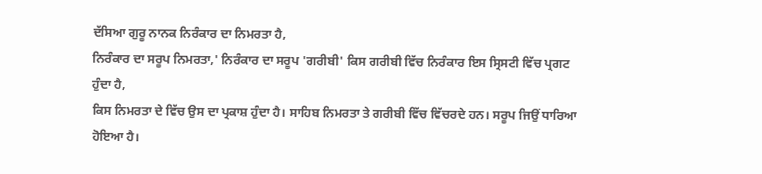ਦੱਸਿਆ ਗੁਰੂ ਨਾਨਕ ਨਿਰੰਕਾਰ ਦਾ ਨਿਮਰਤਾ ਹੈ,
ਨਿਰੰਕਾਰ ਦਾ ਸਰੂਪ ਨਿਮਰਤਾ,' ਨਿਰੰਕਾਰ ਦਾ ਸਰੂਪ 'ਗਰੀਬੀ' ਕਿਸ ਗਰੀਬੀ ਵਿੱਚ ਨਿਰੰਕਾਰ ਇਸ ਸ੍ਰਿਸਟੀ ਵਿੱਚ ਪ੍ਰਗਟ ਹੁੰਦਾ ਹੈ,
ਕਿਸ ਨਿਮਰਤਾ ਦੇ ਵਿੱਚ ਉਸ ਦਾ ਪ੍ਰਕਾਸ਼ ਹੁੰਦਾ ਹੈ। ਸਾਹਿਬ ਨਿਮਰਤਾ ਤੇ ਗਰੀਬੀ ਵਿੱਚ ਵਿੱਚਰਦੇ ਹਨ। ਸਰੂਪ ਜਿਉਂ ਧਾਰਿਆ ਹੋਇਆ ਹੈ।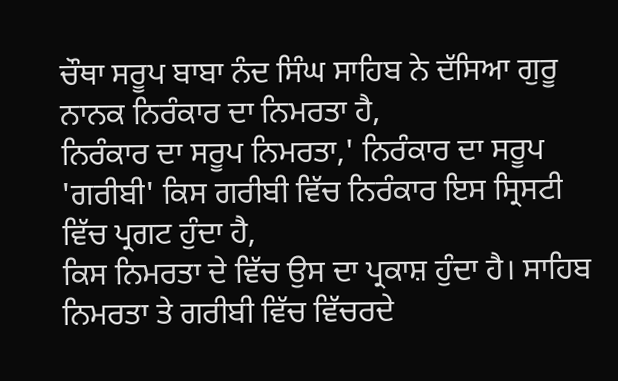ਚੌਥਾ ਸਰੂਪ ਬਾਬਾ ਨੰਦ ਸਿੰਘ ਸਾਹਿਬ ਨੇ ਦੱਸਿਆ ਗੁਰੂ ਨਾਨਕ ਨਿਰੰਕਾਰ ਦਾ ਨਿਮਰਤਾ ਹੈ,
ਨਿਰੰਕਾਰ ਦਾ ਸਰੂਪ ਨਿਮਰਤਾ,' ਨਿਰੰਕਾਰ ਦਾ ਸਰੂਪ 'ਗਰੀਬੀ' ਕਿਸ ਗਰੀਬੀ ਵਿੱਚ ਨਿਰੰਕਾਰ ਇਸ ਸ੍ਰਿਸਟੀ ਵਿੱਚ ਪ੍ਰਗਟ ਹੁੰਦਾ ਹੈ,
ਕਿਸ ਨਿਮਰਤਾ ਦੇ ਵਿੱਚ ਉਸ ਦਾ ਪ੍ਰਕਾਸ਼ ਹੁੰਦਾ ਹੈ। ਸਾਹਿਬ ਨਿਮਰਤਾ ਤੇ ਗਰੀਬੀ ਵਿੱਚ ਵਿੱਚਰਦੇ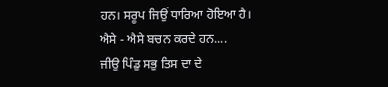ਹਨ। ਸਰੂਪ ਜਿਉਂ ਧਾਰਿਆ ਹੋਇਆ ਹੈ।
ਐਸੇ - ਐਸੇ ਬਚਨ ਕਰਦੇ ਹਨ....
ਜੀਉ ਪਿੰਡੁ ਸਭੁ ਤਿਸ ਦਾ ਦੇ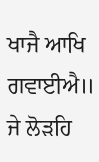ਖਾਜੈ ਆਖਿ ਗਵਾਈਐ॥
ਜੇ ਲੋੜਹਿ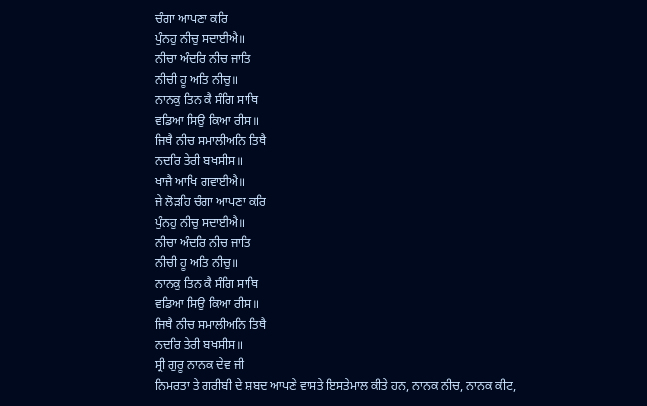ਚੰਗਾ ਆਪਣਾ ਕਰਿ
ਪੁੰਨਹੁ ਨੀਚੁ ਸਦਾਈਐ॥
ਨੀਚਾ ਅੰਦਰਿ ਨੀਚ ਜਾਤਿ
ਨੀਚੀ ਹੂ ਅਤਿ ਨੀਚੁ॥
ਨਾਨਕੁ ਤਿਨ ਕੈ ਸੰਗਿ ਸਾਥਿ
ਵਡਿਆ ਸਿਉ ਕਿਆ ਰੀਸ॥
ਜਿਥੈ ਨੀਚ ਸਮਾਲੀਅਨਿ ਤਿਥੈ
ਨਦਰਿ ਤੇਰੀ ਬਖਸੀਸ॥
ਖਾਜੈ ਆਖਿ ਗਵਾਈਐ॥
ਜੇ ਲੋੜਹਿ ਚੰਗਾ ਆਪਣਾ ਕਰਿ
ਪੁੰਨਹੁ ਨੀਚੁ ਸਦਾਈਐ॥
ਨੀਚਾ ਅੰਦਰਿ ਨੀਚ ਜਾਤਿ
ਨੀਚੀ ਹੂ ਅਤਿ ਨੀਚੁ॥
ਨਾਨਕੁ ਤਿਨ ਕੈ ਸੰਗਿ ਸਾਥਿ
ਵਡਿਆ ਸਿਉ ਕਿਆ ਰੀਸ॥
ਜਿਥੈ ਨੀਚ ਸਮਾਲੀਅਨਿ ਤਿਥੈ
ਨਦਰਿ ਤੇਰੀ ਬਖਸੀਸ॥
ਸ੍ਰੀ ਗੁਰੂ ਨਾਨਕ ਦੇਵ ਜੀ
ਨਿਮਰਤਾ ਤੇ ਗਰੀਬੀ ਦੇ ਸ਼ਬਦ ਆਪਣੇ ਵਾਸਤੇ ਇਸਤੇਮਾਲ ਕੀਤੇ ਹਨ, ਨਾਨਕ ਨੀਚ, ਨਾਨਕ ਕੀਟ,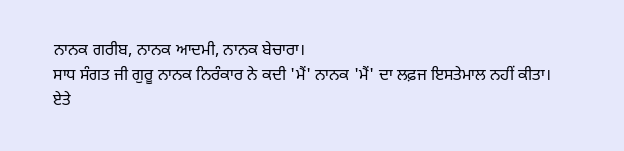ਨਾਨਕ ਗਰੀਬ, ਨਾਨਕ ਆਦਮੀ, ਨਾਨਕ ਬੇਚਾਰਾ।
ਸਾਧ ਸੰਗਤ ਜੀ ਗੁਰੂ ਨਾਨਕ ਨਿਰੰਕਾਰ ਨੇ ਕਦੀ 'ਮੈਂ' ਨਾਨਕ 'ਮੈਂ' ਦਾ ਲਫ਼ਜ ਇਸਤੇਮਾਲ ਨਹੀਂ ਕੀਤਾ।
ਏਤੇ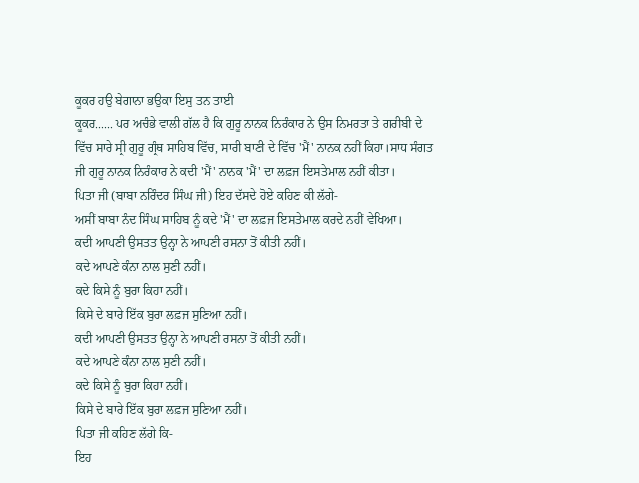ਕੂਕਰ ਹਉ ਬੇਗਾਨਾ ਭਉਕਾ ਇਸੁ ਤਨ ਤਾਈ
ਕੂਕਰ...... ਪਰ ਅਚੰਭੇ ਵਾਲੀ ਗੱਲ ਹੈ ਕਿ ਗੁਰੂ ਨਾਨਕ ਨਿਰੰਕਾਰ ਨੇ ਉਸ ਨਿਮਰਤਾ ਤੇ ਗਰੀਬੀ ਦੇ ਵਿੱਚ ਸਾਰੇ ਸ੍ਰੀ ਗੁਰੂ ਗ੍ਰੰਥ ਸਾਹਿਬ ਵਿੱਚ, ਸਾਰੀ ਬਾਣੀ ਦੇ ਵਿੱਚ 'ਮੈਂ' ਨਾਨਕ ਨਹੀਂ ਕਿਹਾ।ਸਾਧ ਸੰਗਤ ਜੀ ਗੁਰੂ ਨਾਨਕ ਨਿਰੰਕਾਰ ਨੇ ਕਦੀ 'ਮੈਂ' ਨਾਨਕ 'ਮੈਂ' ਦਾ ਲਫ਼ਜ ਇਸਤੇਮਾਲ ਨਹੀਂ ਕੀਤਾ।
ਪਿਤਾ ਜੀ (ਬਾਬਾ ਨਰਿੰਦਰ ਸਿੰਘ ਜੀ) ਇਹ ਦੱਸਦੇ ਹੋਏ ਕਹਿਣ ਕੀ ਲੱਗੇ-
ਅਸੀਂ ਬਾਬਾ ਨੰਦ ਸਿੰਘ ਸਾਹਿਬ ਨੂੰ ਕਦੇ 'ਮੈਂ' ਦਾ ਲਫ਼ਜ ਇਸਤੇਮਾਲ ਕਰਦੇ ਨਹੀਂ ਵੇਖਿਆ।
ਕਦੀ ਆਪਣੀ ਉਸਤਤ ਉਨ੍ਹਾ ਨੇ ਆਪਣੀ ਰਸਨਾ ਤੋਂ ਕੀਤੀ ਨਹੀਂ।
ਕਦੇ ਆਪਣੇ ਕੰਨਾ ਨਾਲ ਸੁਣੀ ਨਹੀਂ।
ਕਦੇ ਕਿਸੇ ਨੂੰ ਬੁਰਾ ਕਿਹਾ ਨਹੀਂ।
ਕਿਸੇ ਦੇ ਬਾਰੇ ਇੱਕ ਬੁਰਾ ਲਫ਼ਜ ਸੁਣਿਆ ਨਹੀਂ।
ਕਦੀ ਆਪਣੀ ਉਸਤਤ ਉਨ੍ਹਾ ਨੇ ਆਪਣੀ ਰਸਨਾ ਤੋਂ ਕੀਤੀ ਨਹੀਂ।
ਕਦੇ ਆਪਣੇ ਕੰਨਾ ਨਾਲ ਸੁਣੀ ਨਹੀਂ।
ਕਦੇ ਕਿਸੇ ਨੂੰ ਬੁਰਾ ਕਿਹਾ ਨਹੀਂ।
ਕਿਸੇ ਦੇ ਬਾਰੇ ਇੱਕ ਬੁਰਾ ਲਫ਼ਜ ਸੁਣਿਆ ਨਹੀਂ।
ਪਿਤਾ ਜੀ ਕਹਿਣ ਲੱਗੇ ਕਿ-
ਇਹ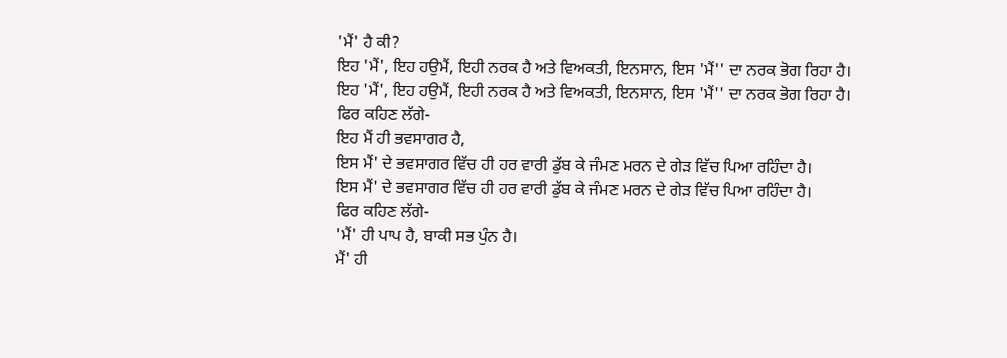'ਮੈਂ' ਹੈ ਕੀ?
ਇਹ 'ਮੈਂ', ਇਹ ਹਉਮੈਂ, ਇਹੀ ਨਰਕ ਹੈ ਅਤੇ ਵਿਅਕਤੀ, ਇਨਸਾਨ, ਇਸ 'ਮੈਂ'' ਦਾ ਨਰਕ ਭੋਗ ਰਿਹਾ ਹੈ।
ਇਹ 'ਮੈਂ', ਇਹ ਹਉਮੈਂ, ਇਹੀ ਨਰਕ ਹੈ ਅਤੇ ਵਿਅਕਤੀ, ਇਨਸਾਨ, ਇਸ 'ਮੈਂ'' ਦਾ ਨਰਕ ਭੋਗ ਰਿਹਾ ਹੈ।
ਫਿਰ ਕਹਿਣ ਲੱਗੇ-
ਇਹ ਮੈਂ ਹੀ ਭਵਸਾਗਰ ਹੈ,
ਇਸ ਮੈਂ' ਦੇ ਭਵਸਾਗਰ ਵਿੱਚ ਹੀ ਹਰ ਵਾਰੀ ਡੁੱਬ ਕੇ ਜੰਮਣ ਮਰਨ ਦੇ ਗੇੜ ਵਿੱਚ ਪਿਆ ਰਹਿੰਦਾ ਹੈ।
ਇਸ ਮੈਂ' ਦੇ ਭਵਸਾਗਰ ਵਿੱਚ ਹੀ ਹਰ ਵਾਰੀ ਡੁੱਬ ਕੇ ਜੰਮਣ ਮਰਨ ਦੇ ਗੇੜ ਵਿੱਚ ਪਿਆ ਰਹਿੰਦਾ ਹੈ।
ਫਿਰ ਕਹਿਣ ਲੱਗੇ-
'ਮੈਂ' ਹੀ ਪਾਪ ਹੈ, ਬਾਕੀ ਸਭ ਪੁੰਨ ਹੈ।
ਮੈਂ' ਹੀ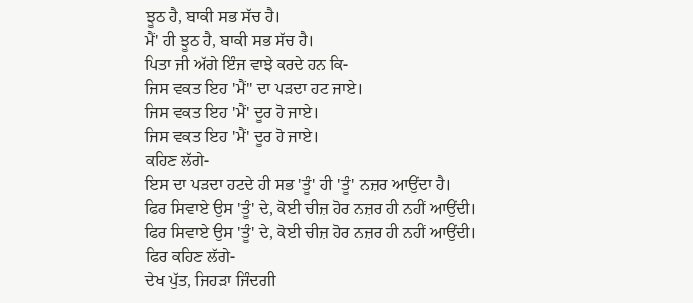ਝੂਠ ਹੈ, ਬਾਕੀ ਸਭ ਸੱਚ ਹੈ।
ਮੈਂ' ਹੀ ਝੂਠ ਹੈ, ਬਾਕੀ ਸਭ ਸੱਚ ਹੈ।
ਪਿਤਾ ਜੀ ਅੱਗੇ ਇੰਜ ਵਾਝੇ ਕਰਦੇ ਹਨ ਕਿ-
ਜਿਸ ਵਕਤ ਇਹ 'ਮੈਂ'' ਦਾ ਪੜਦਾ ਹਟ ਜਾਏ।
ਜਿਸ ਵਕਤ ਇਹ 'ਮੈਂ' ਦੂਰ ਹੋ ਜਾਏ।
ਜਿਸ ਵਕਤ ਇਹ 'ਮੈਂ' ਦੂਰ ਹੋ ਜਾਏ।
ਕਹਿਣ ਲੱਗੇ-
ਇਸ ਦਾ ਪੜਦਾ ਹਟਦੇ ਹੀ ਸਭ 'ਤੂੰ' ਹੀ 'ਤੂੰ' ਨਜ਼ਰ ਆਉਂਦਾ ਹੈ।
ਫਿਰ ਸਿਵਾਏ ਉਸ 'ਤੂੰ' ਦੇ, ਕੋਈ ਚੀਜ਼ ਹੋਰ ਨਜ਼ਰ ਹੀ ਨਹੀਂ ਆਉਂਦੀ।
ਫਿਰ ਸਿਵਾਏ ਉਸ 'ਤੂੰ' ਦੇ, ਕੋਈ ਚੀਜ਼ ਹੋਰ ਨਜ਼ਰ ਹੀ ਨਹੀਂ ਆਉਂਦੀ।
ਫਿਰ ਕਹਿਣ ਲੱਗੇ-
ਦੇਖ ਪੁੱਤ, ਜਿਹੜਾ ਜਿੰਦਗੀ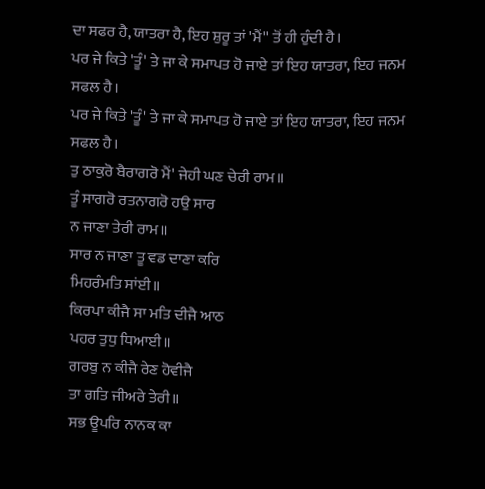ਦਾ ਸਫਰ ਹੈ, ਯਾਤਰਾ ਹੈ, ਇਹ ਸ਼ੁਰੂ ਤਾਂ 'ਮੈਂ'' ਤੋਂ ਹੀ ਹੁੰਦੀ ਹੈ।
ਪਰ ਜੇ ਕਿਤੇ 'ਤੂੰ' ਤੇ ਜਾ ਕੇ ਸਮਾਪਤ ਹੋ ਜਾਏ ਤਾਂ ਇਹ ਯਾਤਰਾ, ਇਹ ਜਨਮ ਸਫਲ ਹੈ।
ਪਰ ਜੇ ਕਿਤੇ 'ਤੂੰ' ਤੇ ਜਾ ਕੇ ਸਮਾਪਤ ਹੋ ਜਾਏ ਤਾਂ ਇਹ ਯਾਤਰਾ, ਇਹ ਜਨਮ ਸਫਲ ਹੈ।
ਤੁ ਠਾਕੁਰੋ ਬੈਰਾਗਰੋ ਮੈਂ' ਜੇਹੀ ਘਣ ਚੇਰੀ ਰਾਮ॥
ਤੂੰ ਸਾਗਰੋ ਰਤਨਾਗਰੋ ਹਉ ਸਾਰ
ਨ ਜਾਣਾ ਤੇਰੀ ਰਾਮ॥
ਸਾਰ ਨ ਜਾਣਾ ਤੂ ਵਡ ਦਾਣਾ ਕਰਿ
ਮਿਹਰੰਮਤਿ ਸਾਂਈ॥
ਕਿਰਪਾ ਕੀਜੈ ਸਾ ਮਤਿ ਦੀਜੈ ਆਠ
ਪਹਰ ਤੁਧੁ ਧਿਆਈ॥
ਗਰਬੁ ਨ ਕੀਜੈ ਰੇਣ ਹੋਵੀਜੈ
ਤਾ ਗਤਿ ਜੀਅਰੇ ਤੇਰੀ॥
ਸਭ ਊਪਰਿ ਨਾਨਕ ਕਾ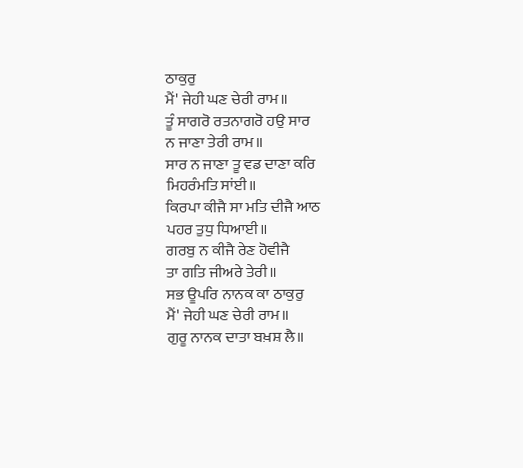ਠਾਕੁਰੁ
ਮੈਂ' ਜੇਹੀ ਘਣ ਚੇਰੀ ਰਾਮ॥
ਤੂੰ ਸਾਗਰੋ ਰਤਨਾਗਰੋ ਹਉ ਸਾਰ
ਨ ਜਾਣਾ ਤੇਰੀ ਰਾਮ॥
ਸਾਰ ਨ ਜਾਣਾ ਤੂ ਵਡ ਦਾਣਾ ਕਰਿ
ਮਿਹਰੰਮਤਿ ਸਾਂਈ॥
ਕਿਰਪਾ ਕੀਜੈ ਸਾ ਮਤਿ ਦੀਜੈ ਆਠ
ਪਹਰ ਤੁਧੁ ਧਿਆਈ॥
ਗਰਬੁ ਨ ਕੀਜੈ ਰੇਣ ਹੋਵੀਜੈ
ਤਾ ਗਤਿ ਜੀਅਰੇ ਤੇਰੀ॥
ਸਭ ਊਪਰਿ ਨਾਨਕ ਕਾ ਠਾਕੁਰੁ
ਮੈਂ' ਜੇਹੀ ਘਣ ਚੇਰੀ ਰਾਮ॥
ਗੁਰੂ ਨਾਨਕ ਦਾਤਾ ਬਖ਼ਸ਼ ਲੈ॥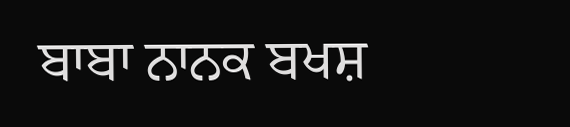ਬਾਬਾ ਨਾਨਕ ਬਖਸ਼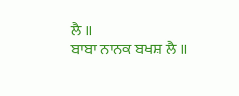ਲੈ ॥
ਬਾਬਾ ਨਾਨਕ ਬਖਸ਼ ਲੈ ॥